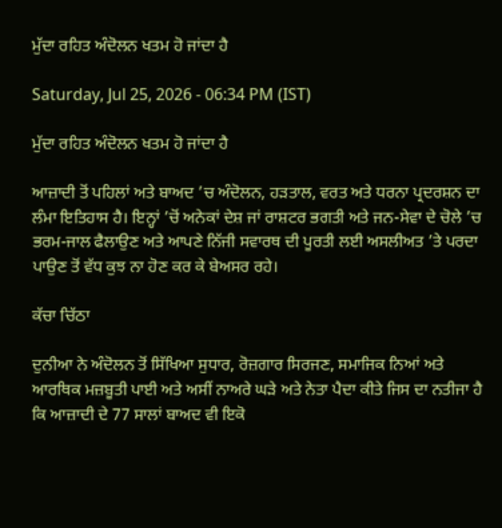ਮੁੱਦਾ ਰਹਿਤ ਅੰਦੋਲਨ ਖਤਮ ਹੋ ਜਾਂਦਾ ਹੈ

Saturday, Jul 25, 2026 - 06:34 PM (IST)

ਮੁੱਦਾ ਰਹਿਤ ਅੰਦੋਲਨ ਖਤਮ ਹੋ ਜਾਂਦਾ ਹੈ

ਆਜ਼ਾਦੀ ਤੋਂ ਪਹਿਲਾਂ ਅਤੇ ਬਾਅਦ ’ਚ ਅੰਦੋਲਨ, ਹੜਤਾਲ, ਵਰਤ ਅਤੇ ਧਰਨਾ ਪ੍ਰਦਰਸ਼ਨ ਦਾ ਲੰਮਾ ਇਤਿਹਾਸ ਹੈ। ਇਨ੍ਹਾਂ ’ਚੋਂ ਅਨੇਕਾਂ ਦੇਸ਼ ਜਾਂ ਰਾਸ਼ਟਰ ਭਗਤੀ ਅਤੇ ਜਨ-ਸੇਵਾ ਦੇ ਚੋਲੇ ’ਚ ਭਰਮ-ਜਾਲ ਫੈਲਾਉਣ ਅਤੇ ਆਪਣੇ ਨਿੱਜੀ ਸਵਾਰਥ ਦੀ ਪੂਰਤੀ ਲਈ ਅਸਲੀਅਤ ’ਤੇ ਪਰਦਾ ਪਾਉਣ ਤੋਂ ਵੱਧ ਕੁਝ ਨਾ ਹੋਣ ਕਰ ਕੇ ਬੇਅਸਰ ਰਹੇ।

ਕੱਚਾ ਚਿੱਠਾ

ਦੁਨੀਆ ਨੇ ਅੰਦੋਲਨ ਤੋਂ ਸਿੱਖਿਆ ਸੁਧਾਰ, ਰੋਜ਼ਗਾਰ ਸਿਰਜਣ, ਸਮਾਜਿਕ ਨਿਆਂ ਅਤੇ ਆਰਥਿਕ ਮਜ਼ਬੂਤੀ ਪਾਈ ਅਤੇ ਅਸੀਂ ਨਾਅਰੇ ਘੜੇ ਅਤੇ ਨੇਤਾ ਪੈਦਾ ਕੀਤੇ ਜਿਸ ਦਾ ਨਤੀਜਾ ਹੈ ਕਿ ਆਜ਼ਾਦੀ ਦੇ 77 ਸਾਲਾਂ ਬਾਅਦ ਵੀ ਇਕੋ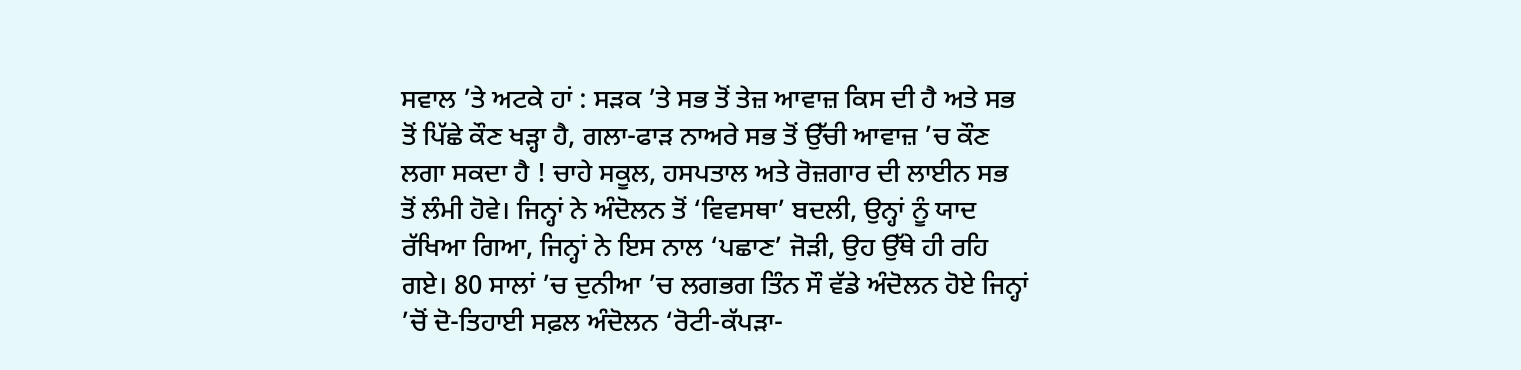ਸਵਾਲ ’ਤੇ ਅਟਕੇ ਹਾਂ : ਸੜਕ ’ਤੇ ਸਭ ਤੋਂ ਤੇਜ਼ ਆਵਾਜ਼ ਕਿਸ ਦੀ ਹੈ ਅਤੇ ਸਭ ਤੋਂ ਪਿੱਛੇ ਕੌਣ ਖੜ੍ਹਾ ਹੈ, ਗਲਾ-ਫਾੜ ਨਾਅਰੇ ਸਭ ਤੋਂ ਉੱਚੀ ਆਵਾਜ਼ ’ਚ ਕੌਣ ਲਗਾ ਸਕਦਾ ਹੈ ! ਚਾਹੇ ਸਕੂਲ, ਹਸਪਤਾਲ ਅਤੇ ਰੋਜ਼ਗਾਰ ਦੀ ਲਾਈਨ ਸਭ ਤੋਂ ਲੰਮੀ ਹੋਵੇ। ਜਿਨ੍ਹਾਂ ਨੇ ਅੰਦੋਲਨ ਤੋਂ ‘ਵਿਵਸਥਾ’ ਬਦਲੀ, ਉਨ੍ਹਾਂ ਨੂੰ ਯਾਦ ਰੱਖਿਆ ਗਿਆ, ਜਿਨ੍ਹਾਂ ਨੇ ਇਸ ਨਾਲ ‘ਪਛਾਣ’ ਜੋੜੀ, ਉਹ ਉੱਥੇ ਹੀ ਰਹਿ ਗਏ। 80 ਸਾਲਾਂ ’ਚ ਦੁਨੀਆ ’ਚ ਲਗਭਗ ਤਿੰਨ ਸੌ ਵੱਡੇ ਅੰਦੋਲਨ ਹੋਏ ਜਿਨ੍ਹਾਂ ’ਚੋਂ ਦੋ-ਤਿਹਾਈ ਸਫ਼ਲ ਅੰਦੋਲਨ ‘ਰੋਟੀ-ਕੱਪੜਾ-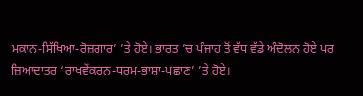ਮਕਾਨ-ਸਿੱਖਿਆ-ਰੋਜ਼ਗਾਰ’ ’ਤੇ ਹੋਏ। ਭਾਰਤ ’ਚ ਪੰਜਾਹ ਤੋਂ ਵੱਧ ਵੱਡੇ ਅੰਦੋਲਨ ਹੋਏ ਪਰ ਜ਼ਿਆਦਾਤਰ ‘ਰਾਖਵੇਂਕਰਨ-ਧਰਮ-ਭਾਸ਼ਾ-ਪਛਾਣ’ ’ਤੇ ਹੋਏ।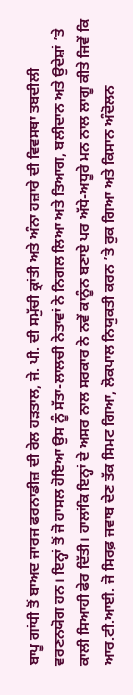ਬਾਪੂ ਗਾਂਧੀ ਤੋਂ ਬਾਅਦ ਜਾਰਜ ਫਰਨਾਡੀਜ਼ ਦੀ ਰੇਲ ਹੜਤਾਲ, ਜੇ. ਪੀ. ਦੀ ਸਮੁੱਚੀ ਕ੍ਰਾਂਤੀ ਅਤੇ ਅੰਨਾ ਹਜ਼ਾਰੇ ਦੀ ਵਿਵਸਥਾ ਤਬਦੀਲੀ ਵਰਣਨਯੋਗ ਹਨ। ਇਨ੍ਹਾਂ ਤੋਂ ਜੋ ਹਾਸਲ ਹੋਇਆ ਉਸ ਨੂੰ ਸੱਤਾ-ਲਾਲਚੀ ਨੇਤਾਵਾਂ ਨੇ ਨਿਗਲ ਲਿਆ ਅਤੇ ਤਿਆਗ, ਬਲੀਦਾਨ ਅਤੇ ਉਦੇਸ਼ਾਂ ’ਤੇ ਕਾਲੀ ਸਿਆਹੀ ਫੇਰ ਦਿੱਤੀ। ਹਾਲਾਂਕਿ ਇਨ੍ਹਾਂ ਦੇ ਅਸਰ ਨਾਲ ਸਰਕਾਰ ਨੇ ਨਵੇਂ ਕਾਨੂੰਨ ਬਣਾਏ ਪਰ ਅੱਧੇ-ਅਧੂਰੇ ਮਨ ਨਾਲ ਲਾਗੂ ਕੀਤੇ ਜਿਵੇਂ ਕਿ ਆਰ.ਟੀ.ਆਈ. ਜੋ ਸਿਰਫ਼ ਜਵਾਬ ਦੇਣ ਤੱਕ ਸਿਮਟ ਗਿਆ, ਲੋਕਪਾਲ ਨਿਯੁਕਤੀ ਕਰਨ ’ਤੇ ਰੁਕ ਗਿਆ ਅਤੇ ਕਿਸਾਨ ਅੰਦੋਲਨ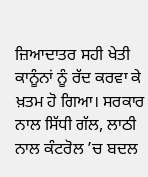ਜ਼ਿਆਦਾਤਰ ਸਹੀ ਖੇਤੀ ਕਾਨੂੰਨਾਂ ਨੂੰ ਰੱਦ ਕਰਵਾ ਕੇ ਖ਼ਤਮ ਹੋ ਗਿਆ। ਸਰਕਾਰ ਨਾਲ ਸਿੱਧੀ ਗੱਲ, ਲਾਠੀ ਨਾਲ ਕੰਟਰੋਲ ’ਚ ਬਦਲ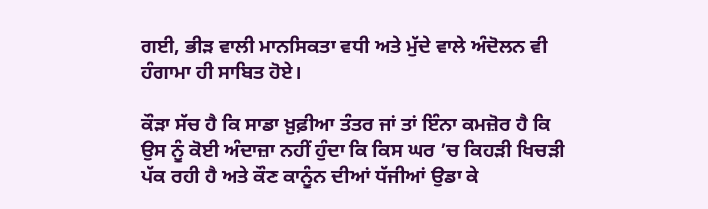ਗਈ, ਭੀੜ ਵਾਲੀ ਮਾਨਸਿਕਤਾ ਵਧੀ ਅਤੇ ਮੁੱਦੇ ਵਾਲੇ ਅੰਦੋਲਨ ਵੀ ਹੰਗਾਮਾ ਹੀ ਸਾਬਿਤ ਹੋਏ।

ਕੌੜਾ ਸੱਚ ਹੈ ਕਿ ਸਾਡਾ ਖ਼ੁਫ਼ੀਆ ਤੰਤਰ ਜਾਂ ਤਾਂ ਇੰਨਾ ਕਮਜ਼ੋਰ ਹੈ ਕਿ ਉਸ ਨੂੰ ਕੋਈ ਅੰਦਾਜ਼ਾ ਨਹੀਂ ਹੁੰਦਾ ਕਿ ਕਿਸ ਘਰ ’ਚ ਕਿਹੜੀ ਖਿਚੜੀ ਪੱਕ ਰਹੀ ਹੈ ਅਤੇ ਕੌਣ ਕਾਨੂੰਨ ਦੀਆਂ ਧੱਜੀਆਂ ਉਡਾ ਕੇ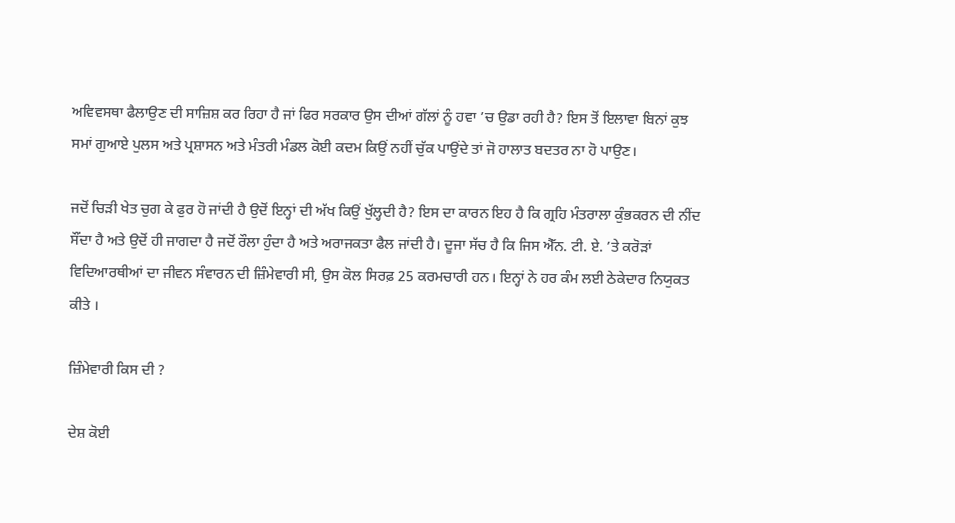ਅਵਿਵਸਥਾ ਫੈਲਾਉਣ ਦੀ ਸਾਜ਼ਿਸ਼ ਕਰ ਰਿਹਾ ਹੈ ਜਾਂ ਫਿਰ ਸਰਕਾਰ ਉਸ ਦੀਆਂ ਗੱਲਾਂ ਨੂੰ ਹਵਾ ’ਚ ਉਡਾ ਰਹੀ ਹੈ? ਇਸ ਤੋਂ ਇਲਾਵਾ ਬਿਨਾਂ ਕੁਝ ਸਮਾਂ ਗੁਆਏ ਪੁਲਸ ਅਤੇ ਪ੍ਰਸ਼ਾਸਨ ਅਤੇ ਮੰਤਰੀ ਮੰਡਲ ਕੋਈ ਕਦਮ ਕਿਉਂ ਨਹੀਂ ਚੁੱਕ ਪਾਉਂਦੇ ਤਾਂ ਜੋ ਹਾਲਾਤ ਬਦਤਰ ਨਾ ਹੋ ਪਾਉਣ।

ਜਦੋਂ ਚਿੜੀ ਖੇਤ ਚੁਗ ਕੇ ਫੁਰ ਹੋ ਜਾਂਦੀ ਹੈ ਉਦੋਂ ਇਨ੍ਹਾਂ ਦੀ ਅੱਖ ਕਿਉਂ ਖੁੱਲ੍ਹਦੀ ਹੈ? ਇਸ ਦਾ ਕਾਰਨ ਇਹ ਹੈ ਕਿ ਗ੍ਰਹਿ ਮੰਤਰਾਲਾ ਕੁੰਭਕਰਨ ਦੀ ਨੀਂਦ ਸੌਂਦਾ ਹੈ ਅਤੇ ਉਦੋਂ ਹੀ ਜਾਗਦਾ ਹੈ ਜਦੋਂ ਰੌਲਾ ਹੁੰਦਾ ਹੈ ਅਤੇ ਅਰਾਜਕਤਾ ਫੈਲ ਜਾਂਦੀ ਹੈ। ਦੂਜਾ ਸੱਚ ਹੈ ਕਿ ਜਿਸ ਐੱਨ. ਟੀ. ਏ. ’ਤੇ ਕਰੋੜਾਂ ਵਿਦਿਆਰਥੀਆਂ ਦਾ ਜੀਵਨ ਸੰਵਾਰਨ ਦੀ ਜ਼ਿੰਮੇਵਾਰੀ ਸੀ, ਉਸ ਕੋਲ ਸਿਰਫ਼ 25 ਕਰਮਚਾਰੀ ਹਨ। ਇਨ੍ਹਾਂ ਨੇ ਹਰ ਕੰਮ ਲਈ ਠੇਕੇਦਾਰ ਨਿਯੁਕਤ ਕੀਤੇ ।

ਜ਼ਿੰਮੇਵਾਰੀ ਕਿਸ ਦੀ ?

ਦੇਸ਼ ਕੋਈ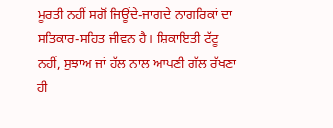ਮੂਰਤੀ ਨਹੀਂ ਸਗੋਂ ਜਿਊਂਦੇ-ਜਾਗਦੇ ਨਾਗਰਿਕਾਂ ਦਾ ਸਤਿਕਾਰ-ਸਹਿਤ ਜੀਵਨ ਹੈ। ਸ਼ਿਕਾਇਤੀ ਟੱਟੂ ਨਹੀਂ, ਸੁਝਾਅ ਜਾਂ ਹੱਲ ਨਾਲ ਆਪਣੀ ਗੱਲ ਰੱਖਣਾ ਹੀ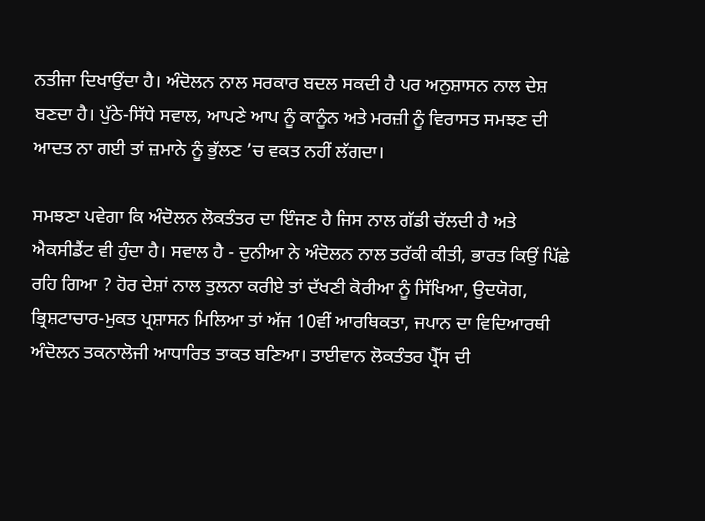ਨਤੀਜਾ ਦਿਖਾਉਂਦਾ ਹੈ। ਅੰਦੋਲਨ ਨਾਲ ਸਰਕਾਰ ਬਦਲ ਸਕਦੀ ਹੈ ਪਰ ਅਨੁਸ਼ਾਸਨ ਨਾਲ ਦੇਸ਼ ਬਣਦਾ ਹੈ। ਪੁੱਠੇ-ਸਿੱਧੇ ਸਵਾਲ, ਆਪਣੇ ਆਪ ਨੂੰ ਕਾਨੂੰਨ ਅਤੇ ਮਰਜ਼ੀ ਨੂੰ ਵਿਰਾਸਤ ਸਮਝਣ ਦੀ ਆਦਤ ਨਾ ਗਈ ਤਾਂ ਜ਼ਮਾਨੇ ਨੂੰ ਭੁੱਲਣ ’ਚ ਵਕਤ ਨਹੀਂ ਲੱਗਦਾ।

ਸਮਝਣਾ ਪਵੇਗਾ ਕਿ ਅੰਦੋਲਨ ਲੋਕਤੰਤਰ ਦਾ ਇੰਜਣ ਹੈ ਜਿਸ ਨਾਲ ਗੱਡੀ ਚੱਲਦੀ ਹੈ ਅਤੇ ਐਕਸੀਡੈਂਟ ਵੀ ਹੁੰਦਾ ਹੈ। ਸਵਾਲ ਹੈ - ਦੁਨੀਆ ਨੇ ਅੰਦੋਲਨ ਨਾਲ ਤਰੱਕੀ ਕੀਤੀ, ਭਾਰਤ ਕਿਉਂ ਪਿੱਛੇ ਰਹਿ ਗਿਆ ? ਹੋਰ ਦੇਸ਼ਾਂ ਨਾਲ ਤੁਲਨਾ ਕਰੀਏ ਤਾਂ ਦੱਖਣੀ ਕੋਰੀਆ ਨੂੰ ਸਿੱਖਿਆ, ਉਦਯੋਗ, ਭ੍ਰਿਸ਼ਟਾਚਾਰ-ਮੁਕਤ ਪ੍ਰਸ਼ਾਸਨ ਮਿਲਿਆ ਤਾਂ ਅੱਜ 10ਵੀਂ ਆਰਥਿਕਤਾ, ਜਪਾਨ ਦਾ ਵਿਦਿਆਰਥੀ ਅੰਦੋਲਨ ਤਕਨਾਲੋਜੀ ਆਧਾਰਿਤ ਤਾਕਤ ਬਣਿਆ। ਤਾਈਵਾਨ ਲੋਕਤੰਤਰ ਪ੍ਰੈੱਸ ਦੀ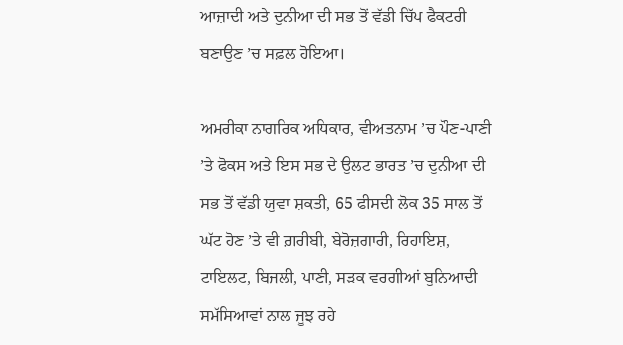ਆਜ਼ਾਦੀ ਅਤੇ ਦੁਨੀਆ ਦੀ ਸਭ ਤੋਂ ਵੱਡੀ ਚਿੱਪ ਫੈਕਟਰੀ ਬਣਾਉਣ ’ਚ ਸਫ਼ਲ ਹੋਇਆ।

ਅਮਰੀਕਾ ਨਾਗਰਿਕ ਅਧਿਕਾਰ, ਵੀਅਤਨਾਮ ’ਚ ਪੌਣ-ਪਾਣੀ ’ਤੇ ਫੋਕਸ ਅਤੇ ਇਸ ਸਭ ਦੇ ਉਲਟ ਭਾਰਤ ’ਚ ਦੁਨੀਆ ਦੀ ਸਭ ਤੋਂ ਵੱਡੀ ਯੁਵਾ ਸ਼ਕਤੀ, 65 ਫੀਸਦੀ ਲੋਕ 35 ਸਾਲ ਤੋਂ ਘੱਟ ਹੋਣ ’ਤੇ ਵੀ ਗ਼ਰੀਬੀ, ਬੇਰੋਜ਼ਗਾਰੀ, ਰਿਹਾਇਸ਼, ਟਾਇਲਟ, ਬਿਜਲੀ, ਪਾਣੀ, ਸੜਕ ਵਰਗੀਆਂ ਬੁਨਿਆਦੀ ਸਮੱਸਿਆਵਾਂ ਨਾਲ ਜੂਝ ਰਹੇ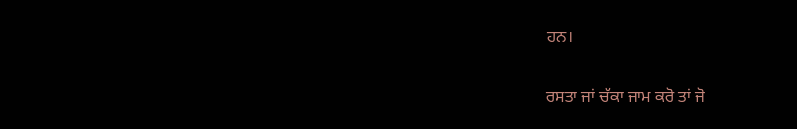ਹਨ।

ਰਸਤਾ ਜਾਂ ਚੱਕਾ ਜਾਮ ਕਰੋ ਤਾਂ ਜੋ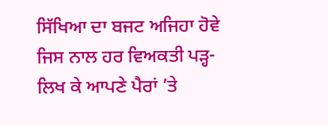ਸਿੱਖਿਆ ਦਾ ਬਜਟ ਅਜਿਹਾ ਹੋਵੇ ਜਿਸ ਨਾਲ ਹਰ ਵਿਅਕਤੀ ਪੜ੍ਹ-ਲਿਖ ਕੇ ਆਪਣੇ ਪੈਰਾਂ ’ਤੇ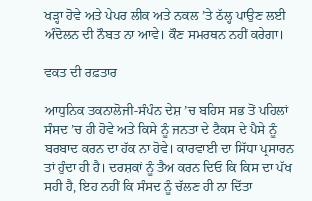ਖੜ੍ਹਾ ਹੋਵੇ ਅਤੇ ਪੇਪਰ ਲੀਕ ਅਤੇ ਨਕਲ ’ਤੇ ਠੱਲ੍ਹ ਪਾਉਣ ਲਈ ਅੰਦੋਲਨ ਦੀ ਨੌਬਤ ਨਾ ਆਵੇ। ਕੌਣ ਸਮਰਥਨ ਨਹੀਂ ਕਰੇਗਾ।

ਵਕਤ ਦੀ ਰਫ਼ਤਾਰ

ਆਧੁਨਿਕ ਤਕਨਾਲੋਜੀ-ਸੰਪੰਨ ਦੇਸ਼ ’ਚ ਬਹਿਸ ਸਭ ਤੋਂ ਪਹਿਲਾਂ ਸੰਸਦ ’ਚ ਹੀ ਹੋਵੇ ਅਤੇ ਕਿਸੇ ਨੂੰ ਜਨਤਾ ਦੇ ਟੈਕਸ ਦੇ ਪੈਸੇ ਨੂੰ ਬਰਬਾਦ ਕਰਨ ਦਾ ਹੱਕ ਨਾ ਹੋਵੇ। ਕਾਰਵਾਈ ਦਾ ਸਿੱਧਾ ਪ੍ਰਸਾਰਨ ਤਾਂ ਹੁੰਦਾ ਹੀ ਹੈ। ਦਰਸ਼ਕਾਂ ਨੂੰ ਤੈਅ ਕਰਨ ਦਿਓ ਕਿ ਕਿਸ ਦਾ ਪੱਖ ਸਹੀ ਹੈ, ਇਹ ਨਹੀਂ ਕਿ ਸੰਸਦ ਨੂੰ ਚੱਲਣ ਹੀ ਨਾ ਦਿੱਤਾ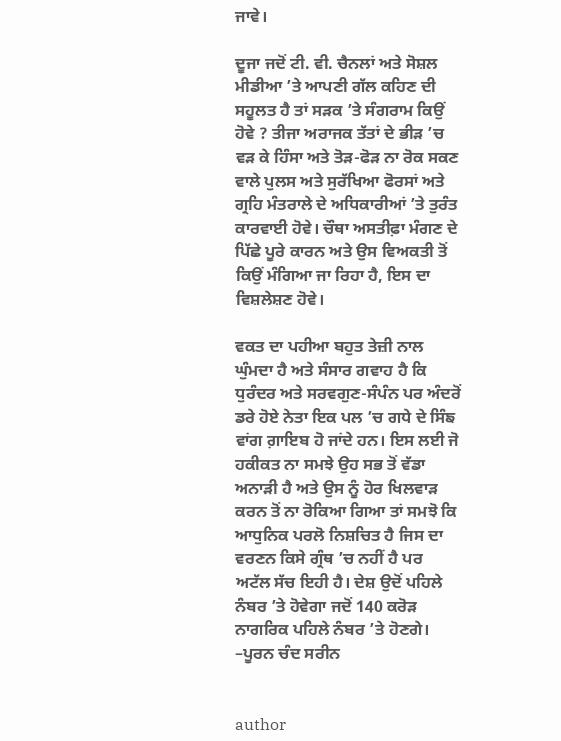ਜਾਵੇ।

ਦੂਜਾ ਜਦੋਂ ਟੀ. ਵੀ. ਚੈਨਲਾਂ ਅਤੇ ਸੋਸ਼ਲ ਮੀਡੀਆ ’ਤੇ ਆਪਣੀ ਗੱਲ ਕਹਿਣ ਦੀ ਸਹੂਲਤ ਹੈ ਤਾਂ ਸੜਕ ’ਤੇ ਸੰਗਰਾਮ ਕਿਉਂ ਹੋਵੇ ? ਤੀਜਾ ਅਰਾਜਕ ਤੱਤਾਂ ਦੇ ਭੀੜ ’ਚ ਵੜ ਕੇ ਹਿੰਸਾ ਅਤੇ ਤੋੜ-ਫੋੜ ਨਾ ਰੋਕ ਸਕਣ ਵਾਲੇ ਪੁਲਸ ਅਤੇ ਸੁਰੱਖਿਆ ਫੋਰਸਾਂ ਅਤੇ ਗ੍ਰਹਿ ਮੰਤਰਾਲੇ ਦੇ ਅਧਿਕਾਰੀਆਂ ’ਤੇ ਤੁਰੰਤ ਕਾਰਵਾਈ ਹੋਵੇ। ਚੌਥਾ ਅਸਤੀਫ਼ਾ ਮੰਗਣ ਦੇ ਪਿੱਛੇ ਪੂਰੇ ਕਾਰਨ ਅਤੇ ਉਸ ਵਿਅਕਤੀ ਤੋਂ ਕਿਉਂ ਮੰਗਿਆ ਜਾ ਰਿਹਾ ਹੈ, ਇਸ ਦਾ ਵਿਸ਼ਲੇਸ਼ਣ ਹੋਵੇ।

ਵਕਤ ਦਾ ਪਹੀਆ ਬਹੁਤ ਤੇਜ਼ੀ ਨਾਲ ਘੁੰਮਦਾ ਹੈ ਅਤੇ ਸੰਸਾਰ ਗਵਾਹ ਹੈ ਕਿ ਧੁਰੰਦਰ ਅਤੇ ਸਰਵਗੁਣ-ਸੰਪੰਨ ਪਰ ਅੰਦਰੋਂ ਡਰੇ ਹੋਏ ਨੇਤਾ ਇਕ ਪਲ ’ਚ ਗਧੇ ਦੇ ਸਿੰਙ ਵਾਂਗ ਗ਼ਾਇਬ ਹੋ ਜਾਂਦੇ ਹਨ। ਇਸ ਲਈ ਜੋ ਹਕੀਕਤ ਨਾ ਸਮਝੇ ਉਹ ਸਭ ਤੋਂ ਵੱਡਾ ਅਨਾੜੀ ਹੈ ਅਤੇ ਉਸ ਨੂੰ ਹੋਰ ਖਿਲਵਾੜ ਕਰਨ ਤੋਂ ਨਾ ਰੋਕਿਆ ਗਿਆ ਤਾਂ ਸਮਝੋ ਕਿ ਆਧੁਨਿਕ ਪਰਲੋ ਨਿਸ਼ਚਿਤ ਹੈ ਜਿਸ ਦਾ ਵਰਣਨ ਕਿਸੇ ਗ੍ਰੰਥ ’ਚ ਨਹੀਂ ਹੈ ਪਰ ਅਟੱਲ ਸੱਚ ਇਹੀ ਹੈ। ਦੇਸ਼ ਉਦੋਂ ਪਹਿਲੇ ਨੰਬਰ ’ਤੇ ਹੋਵੇਗਾ ਜਦੋਂ 140 ਕਰੋੜ ਨਾਗਰਿਕ ਪਹਿਲੇ ਨੰਬਰ ’ਤੇ ਹੋਣਗੇ।
–ਪੂਰਨ ਚੰਦ ਸਰੀਨ


author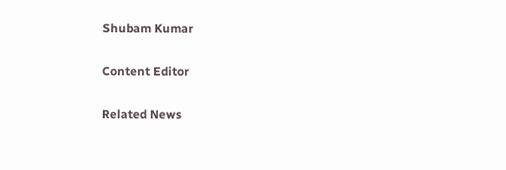Shubam Kumar

Content Editor

Related News